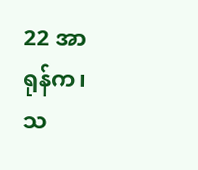22 အာရုန်က၊ သ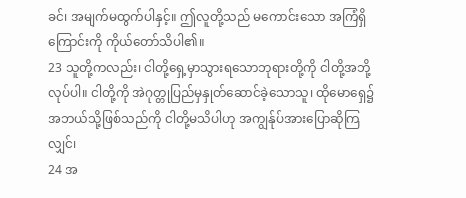ခင်၊ အမျက်မထွက်ပါနှင့်။ ဤလူတို့သည် မကောင်းသော အကြံရှိကြောင်းကို ကိုယ်တော်သိပါ၏။
23 သူတို့ကလည်း၊ ငါတို့ရှေ့မှာသွားရသောဘုရားတို့ကို ငါတို့အဘို့လုပ်ပါ။ ငါတို့ကို အဲဂုတ္တုပြည်မှနှုတ်ဆောင်ခဲ့သောသူ၊ ထိုမောရှေ၌ အဘယ်သို့ဖြစ်သည်ကို ငါတို့မသိပါဟု အကျွန်ုပ်အားပြောဆိုကြလျှင်၊
24 အ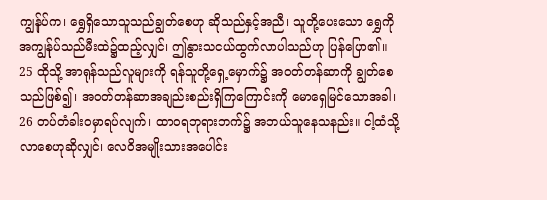ကျွန်ုပ်က၊ ရွှေရှိသောသူသည်ချွတ်စေဟု ဆိုသည်နှင့်အညီ၊ သူတို့ပေးသော ရွှေကို အကျွန်ုပ်သည်မီးထဲ၌ထည့်လျှင်၊ ဤနွားသငယ်ထွက်လာပါသည်ဟု ပြန်ပြော၏။
25 ထိုသို့ အာရုန်သည်လူများကို ရန်သူတို့ရှေ့မှောက်၌ အဝတ်တန်ဆာကို ချွတ်စေသည်ဖြစ်၍၊ အဝတ်တန်ဆာအချည်းစည်းရှိကြကြောင်းကို မောရှေမြင်သောအခါ၊
26 တပ်တံခါးဝမှာရပ်လျက်၊ ထာဝရဘုရားဘက်၌ အဘယ်သူနေသနည်း။ ငါ့ထံသို့ လာစေဟုဆိုလျှင်၊ လေဝိအမျိုးသားအပေါင်း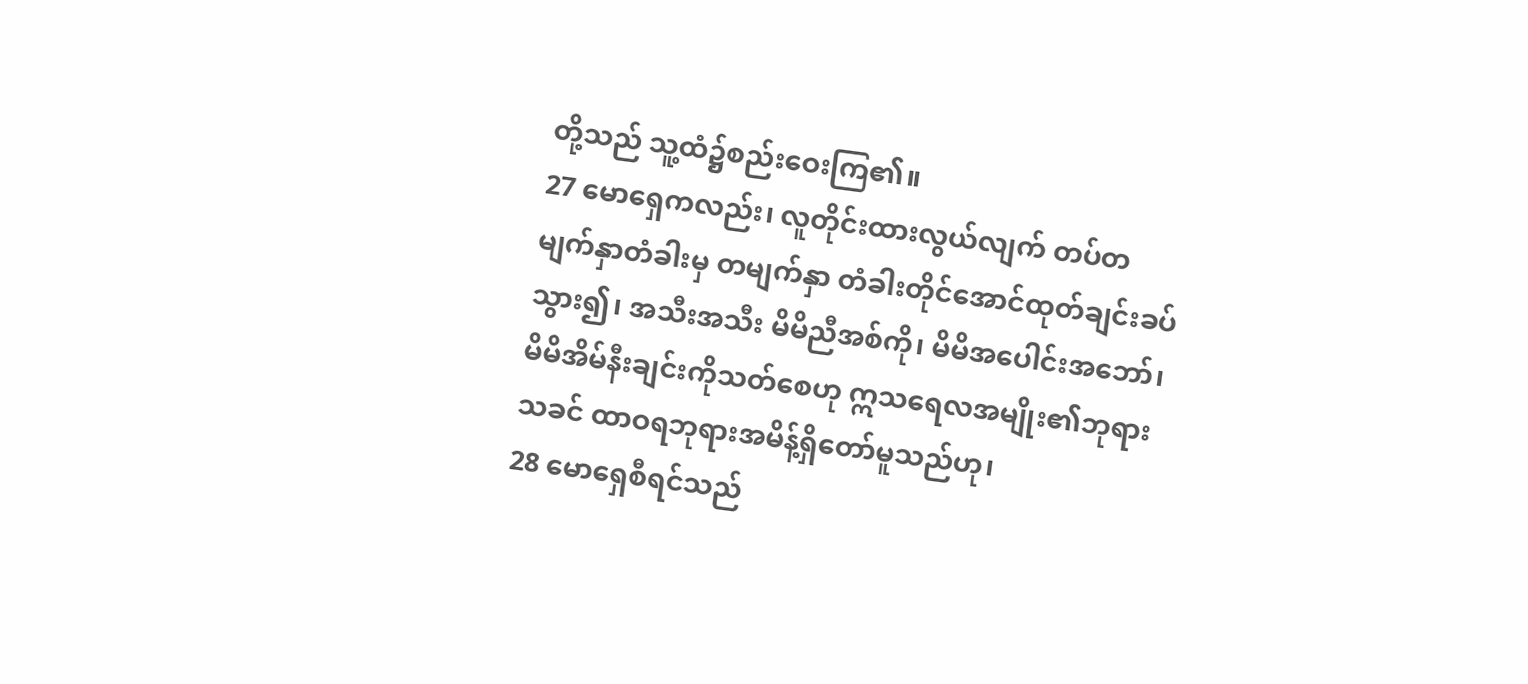တို့သည် သူ့ထံ၌စည်းဝေးကြ၏။
27 မောရှေကလည်း၊ လူတိုင်းထားလွယ်လျက် တပ်တမျက်နှာတံခါးမှ တမျက်နှာ တံခါးတိုင်အောင်ထုတ်ချင်းခပ်သွား၍၊ အသီးအသီး မိမိညီအစ်ကို၊ မိမိအပေါင်းအဘော်၊ မိမိအိမ်နီးချင်းကိုသတ်စေဟု ဣသရေလအမျိုး၏ဘုရားသခင် ထာဝရဘုရားအမိန့်ရှိတော်မူသည်ဟု၊
28 မောရှေစီရင်သည်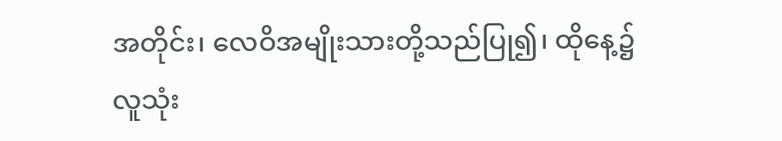အတိုင်း၊ လေဝိအမျိုးသားတို့သည်ပြု၍၊ ထိုနေ့၌ လူသုံး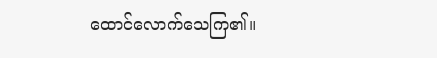ထောင်လောက်သေကြ၏။